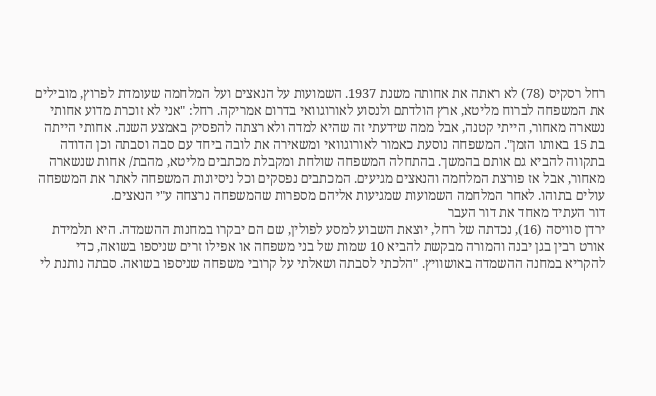רחל רסקיס (78) לא ראתה את אחותה משנת 1937. השמועות על הנאצים ועל המלחמה שעומדת לפרוץ, מובילים את המשפחה לברוח מליטא, ארץ הולדתם ולנסוע לאורוגוואי בדרום אמריקה. רחל: "אני לא זוכרת מדוע אחותי נשארה מאחור, הייתי קטנה, אבל ממה שידעתי זה שהיא למדה ולא רצתה להפסיק באמצע השנה. אחותי הייתה בת 15 באותו הזמן". המשפחה נוסעת כאמור לאורוגוואי ומשאירה את לובה ביחד עם סבה וסבתה וכן הדודה בתקווה להביא גם אותם בהמשך. בהתחלה המשפחה שולחת ומקבלת מכתבים מליטא, מהבת/ אחות שנשארה מאחור, אבל אז פורצת המלחמה והנאצים מגיעים. המכתבים נפסקים וכל ניסיונות המשפחה לאתר את המשפחה עולים בתוהו. לאחר המלחמה השמועות שמגיעות אליהם מספרות שהמשפחה נרצחה ע"י הנאצים.
דור העתיד מאחד את דור העבר
ירדן סוויסה (16), נכדתה של רחל, יוצאת השבוע למסע לפולין, שם הם יבקרו במחנות ההשמדה. היא תלמידת אורט רבין בגן יבנה והמורה מבקשת להביא 10 שמות של בני משפחה או אפילו זרים שניספו בשואה, כדי להקריא במחנה ההשמדה באושוויץ. "הלכתי לסבתה ושאלתי על קרובי משפחה שניספו בשואה. סבתה נותנת לי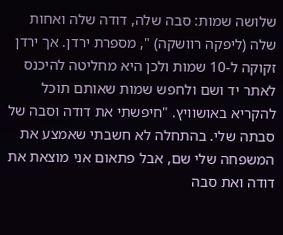שלושה שמות: סבה שלה, דודה שלה ואחות שלה (ליפקה רוושקה) ", מספרת ירדן. אך ירדן זקוקה ל-10 שמות ולכן היא מחליטה להיכנס לאתר יד ושם ולחפש שמות שאותם תוכל להקריא באושוויץ. "חיפשתי את דודה וסבה של סבתה שלי. בהתחלה לא חשבתי שאמצע את המשפחה שלי שם, אבל פתאום אני מוצאת את דודה ואת סבה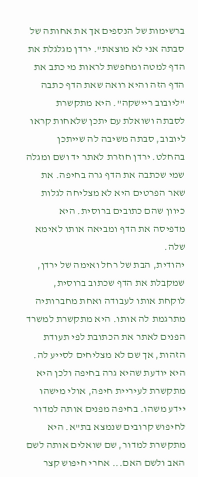ברשימות של הנספים אך את אחותה של סבתה אני לא מוצאת". ירדן מגלגלת את הדף למטה ומחפשת לראות מי כתב את הדף הזה והיא רואה שאת הדף כתבה "ליובוב ריישקה". היא מתקשרת לסבתה ושואלת עם יתכן שלאחות קראו ליובוב, סבתה משיבה לה שייתכן בהחלט. ירדן חוזרת לאתר יד ושם ומגלה שמי שכתבה את הדף גרה בחיפה. את שאר הפרטים היא לא מצליחה לגלות כיוון שהם כתובים ברוסית. היא מדפיסה את הדף ומביאה אותו לאימא שלה.
יהודית, הבת של רחל ואימה של ירדן, שמקבלת את הדף שכתוב ברוסית, לוקחת אותו לעבודה ואחת מחברותיה מתרגמת לה אותו. היא מתקשרת למשרד הפנים לאתר את הכתובת לפי תעודת הזהות, אך שם לא מצליחים לסייע לה. היא יודעת שהיא גרה בחיפה ולכן היא מתקשרת לעיריית חיפה, אולי מישהו יידע משהו. בחיפה מפנים אותה למדור לחיפוש קרובים שנמצא בת"א. היא מתקשרת למדור, שם שואלים אותה לשם האב ולשם האם... אחרי חיפוש קצר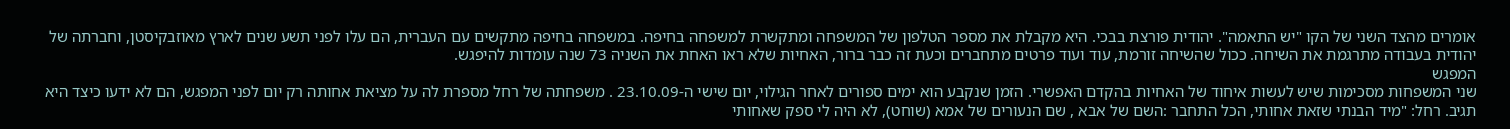אומרים מהצד השני של הקו "יש התאמה". יהודית פורצת בבכי. היא מקבלת את מספר הטלפון של המשפחה ומתקשרת למשפחה בחיפה. במשפחה בחיפה מתקשים עם העברית, הם עלו לפני תשע שנים לארץ מאוזבקיסטן, וחברתה של יהודית בעבודה מתרגמת את השיחה. ככול שהשיחה זורמת, עוד ועוד פרטים מתחברים וכעת זה כבר ברור, האחיות שלא ראו האחת את השניה 73 שנה עומדות להיפגש.
המפגש
שני המשפחות מסכימות שיש לעשות איחוד של האחיות בהקדם האפשרי. הזמן שנקבע הוא ימים ספורים לאחר הגילוי, יום שישי ה-23.10.09 . משפחתה של רחל מספרת לה על מציאת אחותה רק יום לפני המפגש, הם לא ידעו כיצד היא תגיב. רחל: "מיד הבנתי שזאת אחותי, הכל התחבר :השם של אבא , שם הנעורים של אמא (שוחט), לא היה לי ספק שאחותי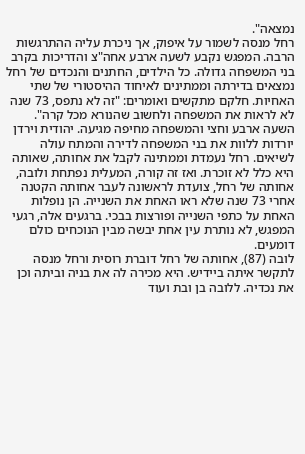נמצאה".
רחל מנסה לשמור על איפוק, אך ניכרת עליה ההתרגשות הרבה. המפגש נקבע לשעה ארבע אחה"צ והדריכות בקרב בני המשפחה גדולה. כל הילדים, החתנים והנכדים של רחל נמצאים בדירתה וממתינים לאיחוד ההיסטורי של שתי האחיות. חלקם מתקשים ואומרים: "זה לא נתפס, 73 שנה לא לראות את המשפחה ולחשוב שהנורא מכל קרה".
השעה ארבע וחצי והמשפחה מחיפה מגיעה. יהודית וירדן יורדות ללוות את בני המשפחה לדירה והמתח עולה לשיאים. רחל נעמדת וממתינה לקבל את אחותה, שאותה היא כלל לא זוכרת. ואז זה קורה, המעלית נפתחת ולובה, אחותה של רחל, צועדת לראשונה לעבר אחותה הקטנה אחרי 73 שנה שלא ראו האחת את השנייה. הן נופלות האחת על כתפי השנייה ופורצות בבכי. ברגעים אלה, רגעי המפגש, לא נותרת עין אחת יבשה מבין הנוכחים כולם דומעים.
לובה (87), אחותה של רחל דוברת רוסית ורחל מנסה לתקשר איתה ביידיש. היא מכירה לה את בניה וביתה וכן את נכדיה. ללובה בן ובת ועוד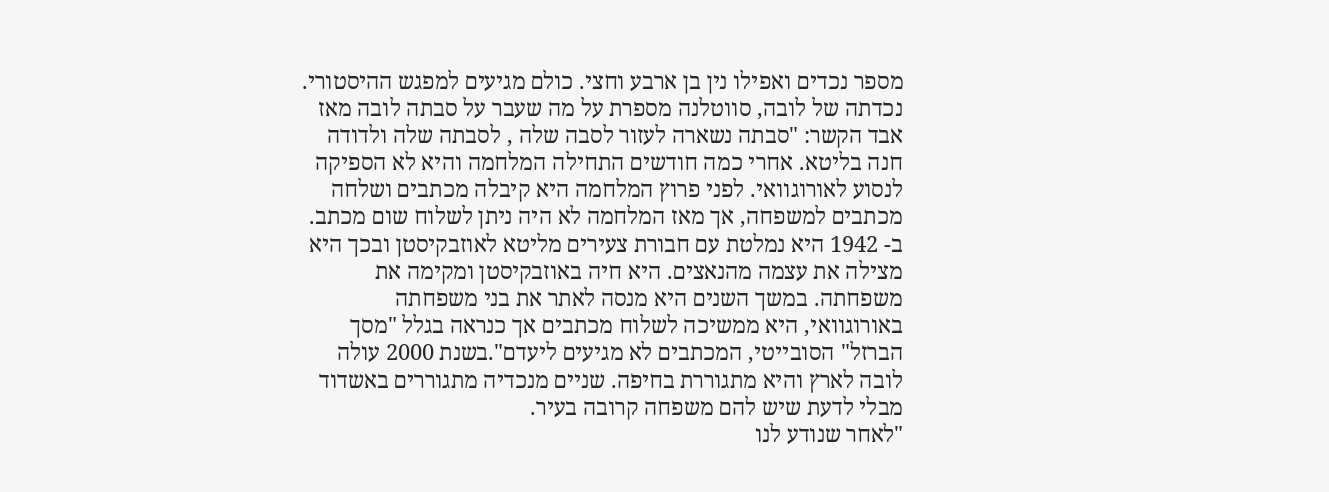מספר נכדים ואפילו נין בן ארבע וחצי. כולם מגיעים למפגש ההיסטורי.
נכדתה של לובה, סווטלנה מספרת על מה שעבר על סבתה לובה מאז אבד הקשר: "סבתה נשארה לעזור לסבה שלה , לסבתה שלה ולדודה חנה בליטא. אחרי כמה חודשים התחילה המלחמה והיא לא הספיקה לנסוע לאורוגוואי. לפני פרוץ המלחמה היא קיבלה מכתבים ושלחה מכתבים למשפחה, אך מאז המלחמה לא היה ניתן לשלוח שום מכתב. ב- 1942 היא נמלטת עם חבורת צעירים מליטא לאוזבקיסטן ובכך היא מצילה את עצמה מהנאצים. היא חיה באוזבקיסטן ומקימה את משפחתה. במשך השנים היא מנסה לאתר את בני משפחתה באורוגוואי, היא ממשיכה לשלוח מכתבים אך כנראה בגלל "מסך הברזל" הסובייטי, המכתבים לא מגיעים ליעדם".בשנת 2000 עולה לובה לארץ והיא מתגוררת בחיפה. שניים מנכדיה מתגוררים באשדוד מבלי לדעת שיש להם משפחה קרובה בעיר.
"לאחר שנודע לנו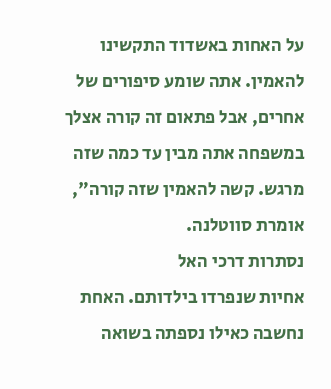על האחות באשדוד התקשינו להאמין. אתה שומע סיפורים של אחרים, אבל פתאום זה קורה אצלך במשפחה אתה מבין עד כמה שזה מרגש. קשה להאמין שזה קורה", אומרת סווטלנה.
נסתרות דרכי האל
אחיות שנפרדו בילדותם. האחת נחשבה כאילו נספתה בשואה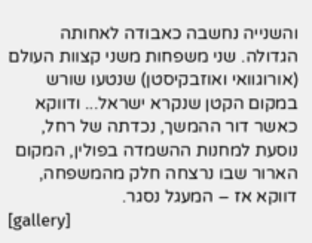והשנייה נחשבה כאבודה לאחותה הגדולה. שני משפחות משני קצוות העולם (אורוגוואי ואוזבקיסטן) שנטעו שורש במקום הקטן שנקרא ישראל... ודווקא כאשר דור ההמשך, נכדתה של רחל, נוסעת למחנות ההשמדה בפולין, המקום הארור שבו נרצחה חלק מהמשפחה, דווקא אז – המעגל נסגר.
[gallery]